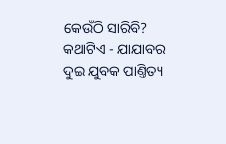କେଉଁଠି ସାରିବି?
କଥାଟିଏ - ଯାଯାବର
ଦୁଇ ଯୁବକ ପାଣ୍ତିତ୍ୟ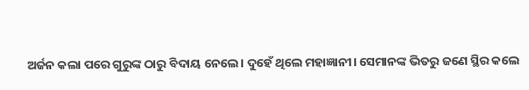ଅର୍ଜନ କଲା ପରେ ଗୁରୁଙ୍କ ଠାରୁ ବିଦାୟ ନେଲେ। ଦୁହେଁ ଥିଲେ ମହାଜ୍ଞାନୀ। ସେମାନଙ୍କ ଭିତରୁ ଜଣେ ସ୍ଥିର କଲେ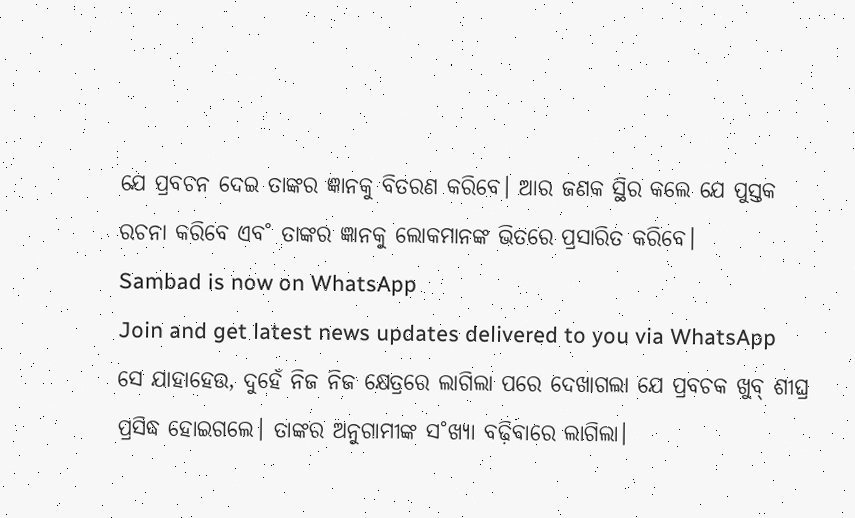ଯେ ପ୍ରବଚନ ଦେଇ ତାଙ୍କର ଜ୍ଞାନକୁ ବିତରଣ କରିବେ। ଆର ଜଣକ ସ୍ଥିର କଲେ ଯେ ପୁସ୍ତକ ରଚନା କରିବେ ଏବ˚ ତାଙ୍କର ଜ୍ଞାନକୁ ଲୋକମାନଙ୍କ ଭିତରେ ପ୍ରସାରିତ କରିବେ।
Sambad is now on WhatsApp
Join and get latest news updates delivered to you via WhatsApp
ସେ ଯାହାହେଉ, ଦୁହେଁ ନିଜ ନିଜ କ୍ଷେତ୍ରରେ ଲାଗିଲା ପରେ ଦେଖାଗଲା ଯେ ପ୍ରବଚକ ଖୁବ୍ ଶୀଘ୍ର ପ୍ରସିଦ୍ଧ ହୋଇଗଲେ। ତାଙ୍କର ଅନୁଗାମୀଙ୍କ ସ˚ଖ୍ୟା ବଢ଼ିବାରେ ଲାଗିଲା।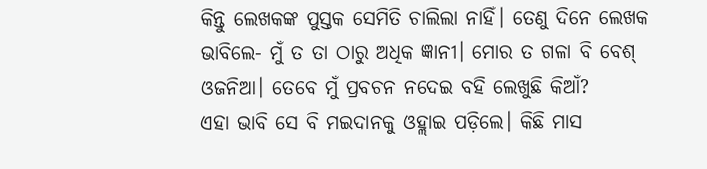କିନ୍ତୁ ଲେଖକଙ୍କ ପୁସ୍ତକ ସେମିତି ଚାଲିଲା ନାହିଁ। ତେଣୁ ଦିନେ ଲେଖକ ଭାବିଲେ- ମୁଁ ତ ତା ଠାରୁ ଅଧିକ ଜ୍ଞାନୀ। ମୋର ତ ଗଳା ବି ବେଶ୍ ଓଜନିଆ। ତେବେ ମୁଁ ପ୍ରବଚନ ନଦେଇ ବହି ଲେଖୁଛି କିଆଁ?
ଏହା ଭାବି ସେ ବି ମଇଦାନକୁ ଓହ୍ଲାଇ ପଡ଼ିଲେ। କିଛି ମାସ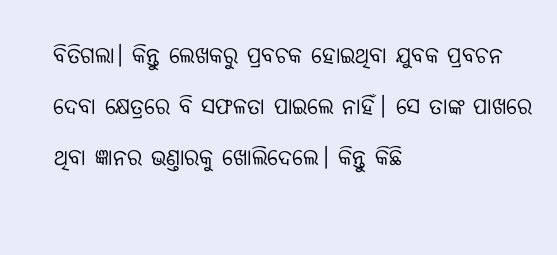ବିତିଗଲା। କିନ୍ତୁ ଲେଖକରୁ ପ୍ରବଚକ ହୋଇଥିବା ଯୁବକ ପ୍ରବଚନ ଦେବା କ୍ଷେତ୍ରରେ ବି ସଫଳତା ପାଇଲେ ନାହିଁ। ସେ ତାଙ୍କ ପାଖରେ ଥିବା ଜ୍ଞାନର ଭଣ୍ତାରକୁ ଖୋଲିଦେଲେ। କିନ୍ତୁ କିଛି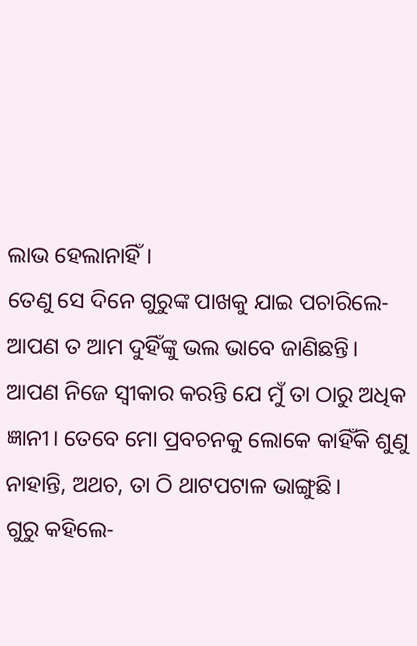ଲାଭ ହେଲାନାହିଁ।
ତେଣୁ ସେ ଦିନେ ଗୁରୁଙ୍କ ପାଖକୁ ଯାଇ ପଚାରିଲେ- ଆପଣ ତ ଆମ ଦୁହିଁଙ୍କୁ ଭଲ ଭାବେ ଜାଣିଛନ୍ତି। ଆପଣ ନିଜେ ସ୍ବୀକାର କରନ୍ତି ଯେ ମୁଁ ତା ଠାରୁ ଅଧିକ ଜ୍ଞାନୀ। ତେବେ ମୋ ପ୍ରବଚନକୁ ଲୋକେ କାହିଁକି ଶୁଣୁ ନାହାନ୍ତି, ଅଥଚ, ତା ଠି ଥାଟପଟାଳ ଭାଙ୍ଗୁଛି।
ଗୁରୁ କହିଲେ-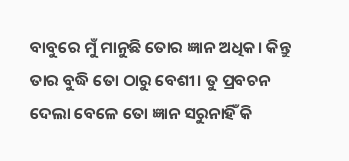ବାବୁରେ ମୁଁ ମାନୁଛି ତୋର ଜ୍ଞାନ ଅଧିକ। କିନ୍ତୁ ତାର ବୁଦ୍ଧି ତୋ ଠାରୁ ବେଶୀ। ତୁ ପ୍ରବଚନ ଦେଲା ବେଳେ ତୋ ଜ୍ଞାନ ସରୁନାହିଁ କି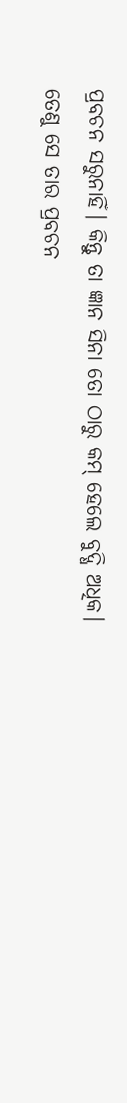ପ୍ରବଚନ ସରୁନାହିଁ। କିନ୍ତୁ ତା ଜ୍ଞାନ ସିନା ତୋ ଠାରୁ କମ୍ ହେଲେ ବୁଦ୍ଧି ଅଧିକ। ତେଣୁ ସେ ତାର ପ୍ରବଚନ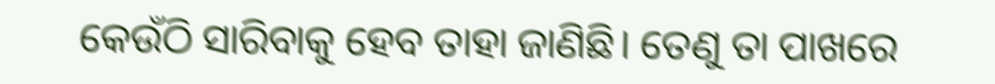କେଉଁଠି ସାରିବାକୁ ହେବ ତାହା ଜାଣିଛି। ତେଣୁ ତା ପାଖରେ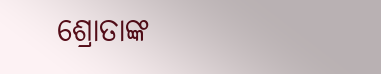ଶ୍ରୋତାଙ୍କ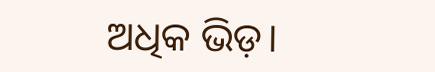ଅଧିକ ଭିଡ଼।